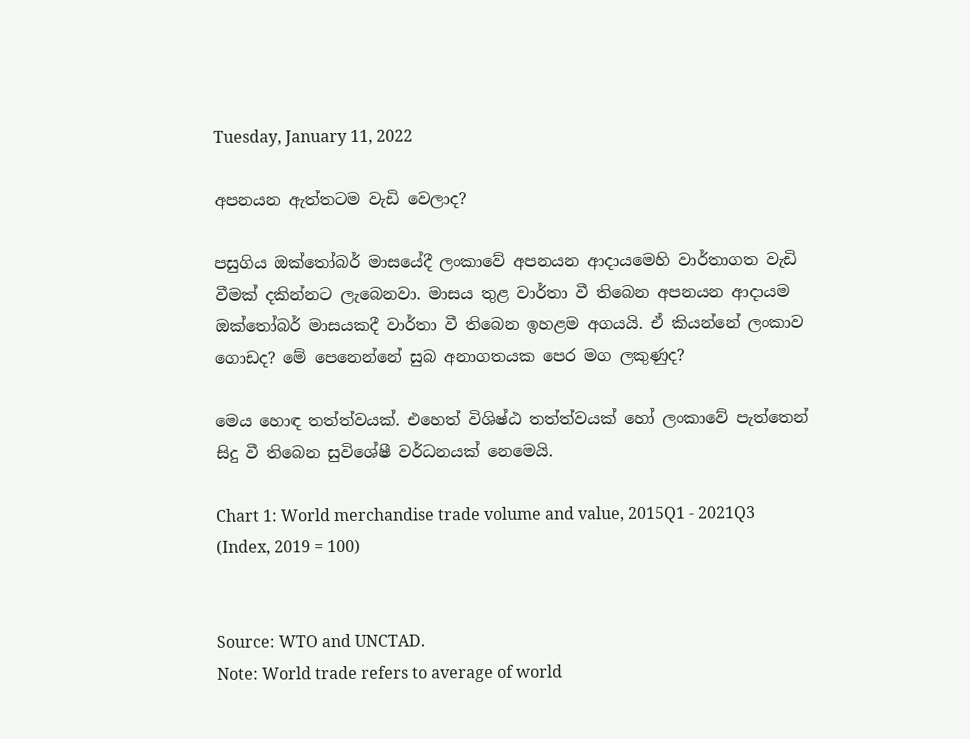Tuesday, January 11, 2022

අපනයන ඇත්තටම වැඩි වෙලාද?

පසුගිය ඔක්තෝබර් මාසයේදී ලංකාවේ අපනයන ආදායමෙහි වාර්තාගත වැඩි වීමක් දකින්නට ලැබෙනවා. මාසය තුළ වාර්තා වී තිබෙන අපනයන ආදායම ඔක්තෝබර් මාසයකදී වාර්තා වී තිබෙන ඉහළම අගයයි. ඒ කියන්නේ ලංකාව ගොඩද? මේ පෙනෙන්නේ සුබ අනාගතයක පෙර මග ලකුණුද?

මෙය හොඳ තත්ත්වයක්. එහෙත් විශිෂ්ඨ තත්ත්වයක් හෝ ලංකාවේ පැත්තෙන් සිදු වී තිබෙන සුවිශේෂී වර්ධනයක් නෙමෙයි.

Chart 1: World merchandise trade volume and value, 2015Q1 - 2021Q3
(Index, 2019 = 100)


Source: WTO and UNCTAD.
Note: World trade refers to average of world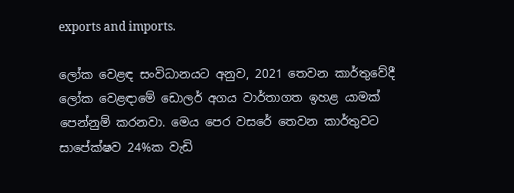exports and imports.

ලෝක වෙළඳ සංවිධානයට අනුව, 2021 තෙවන කාර්තුවේදී ලෝක වෙළඳාමේ ඩොලර් අගය වාර්තාගත ඉහළ යාමක් පෙන්නුම් කරනවා. මෙය පෙර වසරේ තෙවන කාර්තුවට සාපේක්ෂව 24%ක වැඩි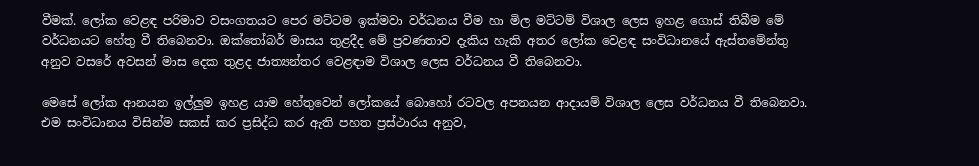වීමක්. ලෝක වෙළඳ පරිමාව වසංගතයට පෙර මට්ටම ඉක්මවා වර්ධනය වීම හා මිල මට්ටම් විශාල ලෙස ඉහළ ගොස් තිබීම මේ වර්ධනයට හේතු වී තිබෙනවා. ඔක්තෝබර් මාසය තුළදීද මේ ප්‍රවණතාව දැකිය හැකි අතර ලෝක වෙළඳ සංවිධානයේ ඇස්තමේන්තු අනුව වසරේ අවසන් මාස දෙක තුළද ජාත්‍යන්තර වෙළඳාම විශාල ලෙස වර්ධනය වී තිබෙනවා.

මෙසේ ලෝක ආනයන ඉල්ලුම ඉහළ යාම හේතුවෙන් ලෝකයේ බොහෝ රටවල අපනයන ආදායම් විශාල ලෙස වර්ධනය වී තිබෙනවා. එම සංවිධානය විසින්ම සකස් කර ප්‍රසිද්ධ කර ඇති පහත ප්‍රස්ථාරය අනුව,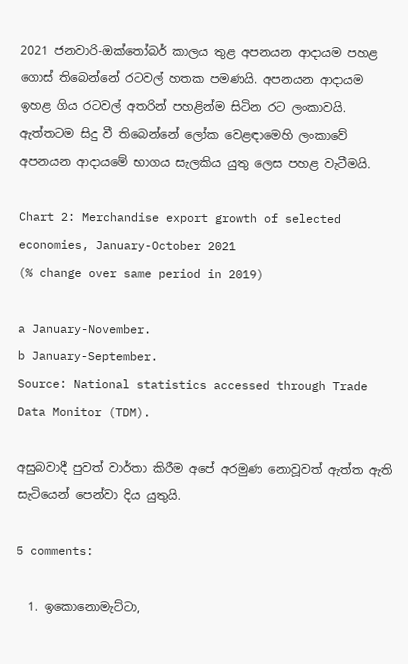2021 ජනවාරි-ඔක්තෝබර් කාලය තුළ අපනයන ආදායම පහළ ගොස් තිබෙන්නේ රටවල් හතක පමණයි. අපනයන ආදායම ඉහළ ගිය රටවල් අතරින් පහළින්ම සිටින රට ලංකාවයි. ඇත්තටම සිදු වී තිබෙන්නේ ලෝක වෙළඳාමෙහි ලංකාවේ අපනයන ආදායමේ භාගය සැලකිය යුතු ලෙස පහළ වැටීමයි.

Chart 2: Merchandise export growth of selected economies, January-October 2021
(% change over same period in 2019)

a January-November.
b January-September.
Source: National statistics accessed through Trade Data Monitor (TDM).

අසුබවාදී පුවත් වාර්තා කිරීම අපේ අරමුණ නොවූවත් ඇත්ත ඇති සැටියෙන් පෙන්වා දිය යුතුයි.

5 comments:

  1. ඉකොනොමැට්ටා,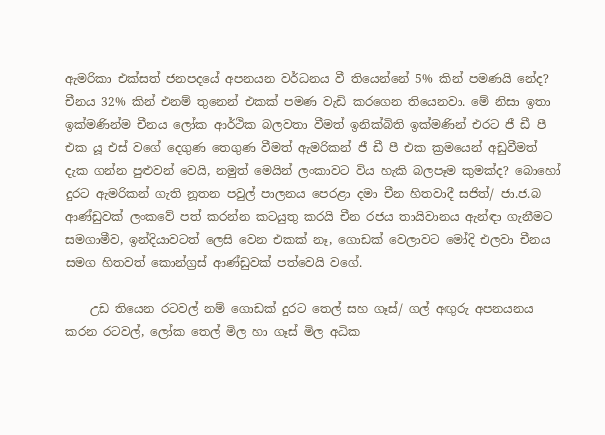ඇමරිකා එක්සත් ජනපදයේ අපනයන වර්ධනය වී තියෙන්නේ 5% කින් පමණයි නේද? චීනය 32% කින් එනම් තුනෙන් එකක් පමණ වැඩි කරගෙන තියෙනවා. මේ නිසා ඉතා ඉක්මණින්ම චීනය ලෝක ආර්ථික බලවතා වීමත් ඉනික්බිති ඉක්මණින් එරට ජී ඩී පී එක යූ එස් වගේ දෙගුණ තෙගුණ වීමත් ඇමරිකන් ජී ඩී පී එක ක්‍රමයෙන් අඩුවීමත් දැක ගන්න පුළුවන් වෙයි, නමුත් මෙයින් ලංකාවට විය හැකි බලපෑම කුමක්ද? බොහෝ දුරට ඇමරිකන් ගැති නූතන පවුල් පාලනය පෙරළා දමා චීන හිතවාදී සජිත්/ ජා.ජ.බ ආණ්ඩුවක් ලංකවේ පත් කරන්න කටයුතු කරයි චීන රජය තායිවානය ඇන්ඳා ගැනීමට සමගාමීව, ඉන්දියාවටත් ලෙසි වෙන එකක් නෑ, ගොඩක් වෙලාවට මෝදි එලවා චීනය සමග හිතවත් කොන්ග්‍රස් ආණ්ඩුවක් පත්වෙයි වගේ.

    උඩ තියෙන රටවල් නම් ගොඩක් දුරට තෙල් සහ ගෑස්/ ගල් අඟුරු අපනයනය කරන රටවල්, ලෝක තෙල් මිල හා ගෑස් මිල අධික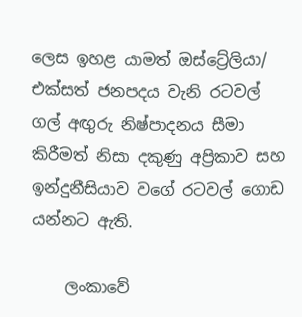ලෙස ඉහළ යාමත් ඔස්ට්‍රේලියා/ එක්සත් ජනපදය වැනි රටවල් ගල් අඟුරු නිෂ්පාදනය සීමා කිරීමත් නිසා දකුණු අප්‍රිකාව සහ ඉන්දුනීසියාව වගේ රටවල් ගොඩ යන්නට ඇති.

    ලංකාවේ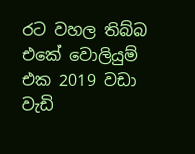රට වහල තිබ්බ එකේ වොලියුම් එක 2019 වඩා වැඩි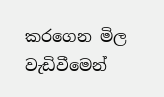කරගෙන මිල වැඩිවීමෙන්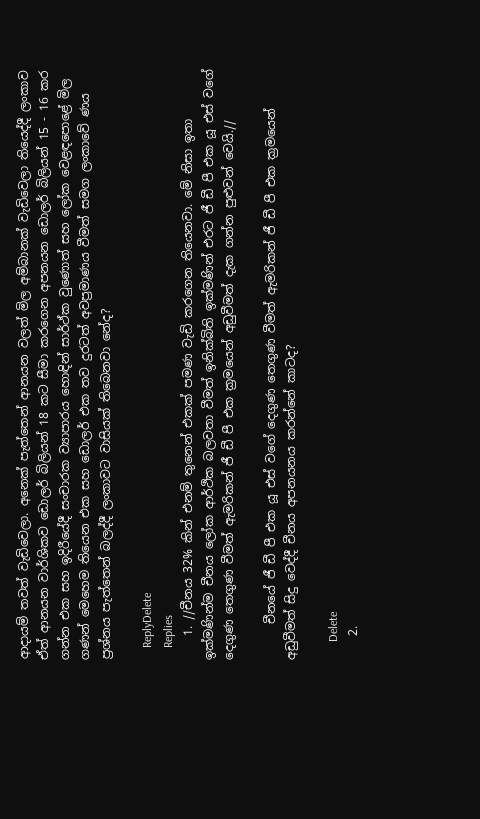ආදායම් තවත් වැඩිවෙලා. අනෙක් පැත්තෙන් ආනයන වලත් මිල අම්බානක් වැඩිවෙලා තියෙද්දී ලංකාව ඒත් ආනයන වාර්ශිකව ඩොලර් බිලියන් 18 කට සීමා කරගෙන අපනයන ඩොලර් බිලියන් 15 - 16 කර ගන්න එක සහ ඉදිරීයේදී සංචාරක ව්‍යාපාරය හොඳින් සාර්ථ්ක වුණොත් සහ ලෝක වෙළඳපොළේ මිල ගණන් මෙහෙම තියෙන එක සහ ඩොලර් එක තව දුරටත් අවප්‍රමාණය වීමත් සමග ලංකාවේ ණය ප්‍රශ්නය පැත්තෙන් බලද්දී ලංකාවට වාසියක් තිබෙනවා නේද?

    ReplyDelete
    Replies
    1. //චීනය 32% කින් එනම් තුනෙන් එකක් පමණ වැඩි කරගෙන තියෙනවා. මේ නිසා ඉතා ඉක්මණින්ම චීනය ලෝක ආර්ථික බලවතා වීමත් ඉනික්බිති ඉක්මණින් එරට ජී ඩී පී එක යූ එස් වගේ දෙගුණ තෙගුණ වීමත් ඇමරිකන් ජී ඩී පී එක ක්‍රමයෙන් අඩුවීමත් දැක ගන්න පුළුවන් වෙයි.//

      චීනයේ ජී ඩී පී එක යූ එස් වගේ දෙගුණ තෙගුණ වීමත් ඇමරිකන් ජී ඩී පී එක ක්‍රමයෙන් අඩුවීමත් සිදු වෙද්දී චීනය අපනයනය කරන්නේ කාටද?

      Delete
    2.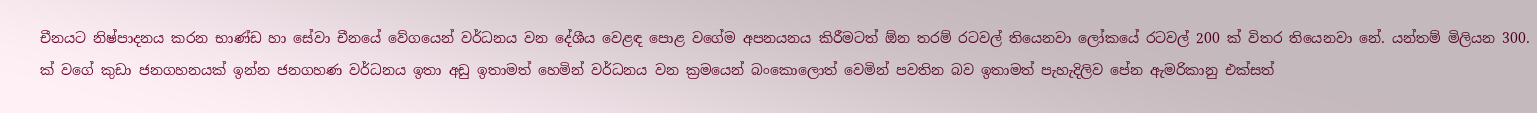චීනයට නිෂ්පාදනය කරන භාණ්ඩ හා සේවා චීනයේ වේගයෙන් වර්ධනය වන දේශීය වෙළඳ පොළ වගේම අපනයනය කිරීමටත් ඕන තරම් රටවල් තියෙනවා ලෝකයේ රටවල් 200 ක් විතර තියෙනවා නේ. යන්තම් මිලියන 300. ක් වගේ කුඩා ජනගහනයක් ඉන්න ජනගහණ වර්ධනය ඉතා අඩු ඉතාමත් හෙමින් වර්ධනය වන ක්‍රමයෙන් බංකොලොත් වෙමින් පවතින බව ඉතාමත් පැහැදිලිව පේන ඇමරිකානු එක්සත්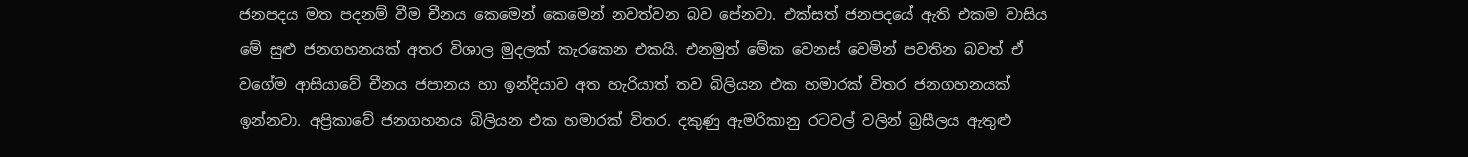ජනපදය මත පදනම් වීම චීනය කෙමෙන් කෙමෙන් නවත්වන බව පේනවා. එක්සත් ජනපදයේ ඇති එකම වාසිය මේ සුළු ජනගහනයක් අතර විශාල මුදලක් කැරකෙන එකයි. එනමුත් මේක වෙනස් වෙමින් පවතින බවත් ඒ වගේම ආසියාවේ චීනය ජපානය හා ඉන්දියාව අත හැරියාත් තව බිලියන එක හමාරක් විතර ජනගහනයක් ඉන්නවා. අප්‍රිකාවේ ජනගහනය බිලියන එක හමාරක් විතර. දකුණු ඇමරිකානු රටවල් වලින් බ්‍රසීලය ඇතුළු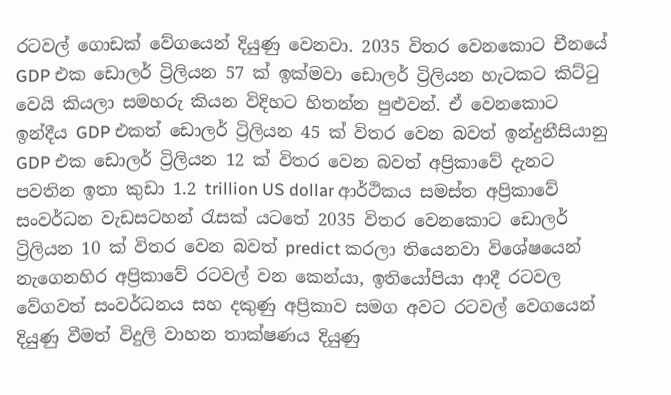රටවල් ගොඩක් වේගයෙන් දියුණු වෙනවා. 2035 විතර වෙනකොට චීනයේ GDP එක ඩොලර් ට්‍රිලියන 57 ක් ඉක්මවා ඩොලර් ට්‍රිලියන හැටකට කිට්ටු වෙයි කියලා සමහරු කියන විදිහට හිතන්න පුළුවන්. ඒ වෙනකොට ඉන්දීය GDP එකත් ඩොලර් ට්‍රිලියන 45 ක් විතර වෙන බවත් ඉන්දුනීසියානු GDP එක ඩොලර් ට්‍රිලියන 12 ක් විතර වෙන බවත් අප්‍රිකාවේ දැනට පවතින ඉතා කුඩා 1.2 trillion US dollar ආර්ථිකය සමස්ත අප්‍රිකාවේ සංවර්ධන වැඩසටහන් රැසක් යටතේ 2035 විතර වෙනකොට ඩොලර් ට්‍රිලියන 10 ක් විතර වෙන බවත් predict කරලා තියෙනවා විශේෂයෙන් නැගෙනහිර අප්‍රිකාවේ රටවල් වන කෙන්යා, ඉතියෝපියා ආදී රටවල වේගවත් සංවර්ධනය සහ දකුණු අප්‍රිකාව සමග අවට රටවල් වෙගයෙන් දියුණු වීමත් විදුලි වාහන තාක්ෂණය දියුණු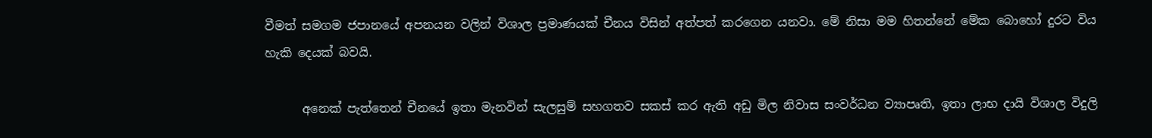වීමත් සමගම ජපානයේ අපනයන වලින් විශාල ප්‍රමාණයක් චීනය විසින් අත්පත් කරගෙන යනවා. මේ නිසා මම හිතන්නේ මේක බොහෝ දුරට විය හැකි දෙයක් බවයි.

      අනෙක් පැත්තෙන් චීනයේ ඉතා මැනවින් සැලසුම් සහගතව සකස් කර ඇති අඩු මිල නිවාස සංවර්ධන ව්‍යාපෘති, ඉතා ලාභ දායි විශාල විදුලි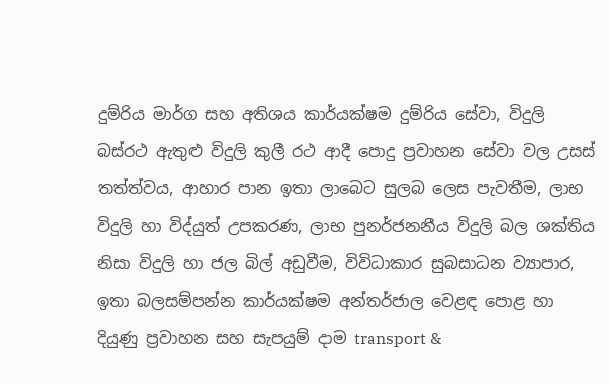දුම්රිය මාර්ග සහ අතිශය කාර්යක්ෂම දුම්රිය සේවා, විදුලි බස්රථ ඇතුළු විදුලි කුලී රථ ආදී පොදු ප්‍රවාහන සේවා වල උසස් තත්ත්වය, ආහාර පාන ඉතා ලාබෙට සුලබ ලෙස පැවතීම, ලාභ විදුලි හා විද්යුත් උපකරණ, ලාභ පුනර්ජනනීය විදුලි බල ශක්තිය නිසා විදුලි හා ජල බිල් අඩුවීම, විවිධාකාර සුබසාධන ව්‍යාපාර, ඉතා බලසම්පන්න කාර්යක්ෂම අන්තර්ජාල වෙළඳ පොළ හා දියුණු ප්‍රවාහන සහ සැපයුම් දාම transport &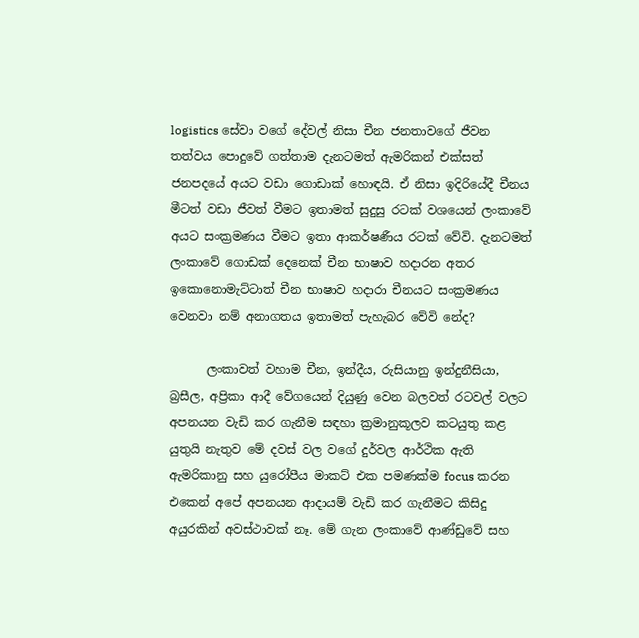logistics සේවා වගේ දේවල් නිසා චීන ජනතාවගේ ජීවන තත්වය පොදුවේ ගත්තාම දැනටමත් ඇමරිකන් එක්සත් ජනපදයේ අයට වඩා ගොඩාක් හොඳයි. ඒ නිසා ඉදිරියේදී චීනය මීටත් වඩා ජීවත් වීමට ඉතාමත් සුදුසු රටක් වශයෙන් ලංකාවේ අයට සංක්‍රමණය වීමට ඉතා ආකර්ෂණීය රටක් වේවි. දැනටමත් ලංකාවේ ගොඩක් දෙනෙක් චීන භාෂාව හදාරන අතර ඉකොනොමැට්ටාත් චීන භාෂාව හදාරා චීනයට සංක්‍රමණය වෙනවා නම් අනාගතය ඉතාමත් පැහැබර වේවි නේද?

      ලංකාවත් වහාම චීන, ඉන්දීය, රුසියානු ඉන්දුනීසියා, බ්‍රසීල, අප්‍රිකා ආදී වේගයෙන් දියුණු වෙන බලවත් රටවල් වලට අපනයන වැඩි කර ගැනීම සඳහා ක්‍රමානුකූලව කටයුතු කළ යුතුයි නැතුව මේ දවස් වල වගේ දුර්වල ආර්ථික ඇති ඇමරිකානු සහ යුරෝපීය මාකට් එක පමණක්ම focus කරන එකෙන් අපේ අපනයන ආදායම් වැඩි කර ගැනීමට කිසිදු අයුරකින් අවස්ථාවක් නෑ. මේ ගැන ලංකාවේ ආණ්ඩුවේ සහ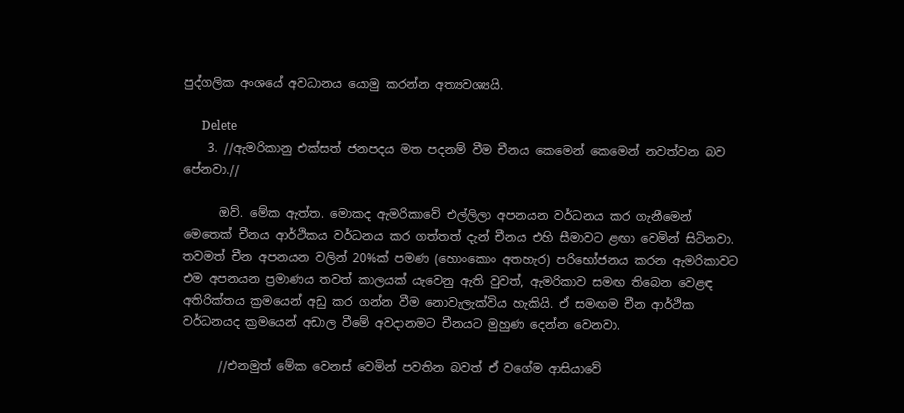පුද්ගලික අංශයේ අවධානය යොමු කරන්න අත්‍යවශ්‍යයි.

      Delete
    3. //ඇමරිකානු එක්සත් ජනපදය මත පදනම් වීම චීනය කෙමෙන් කෙමෙන් නවත්වන බව පේනවා.//

      ඔව්. මේක ඇත්ත. මොකද ඇමරිකාවේ එල්ලිලා අපනයන වර්ධනය කර ගැනීමෙන් මෙතෙක් චීනය ආර්ථිකය වර්ධනය කර ගත්තත් දැන් චීනය එහි සීමාවට ළඟා වෙමින් සිටිනවා. තවමත් චීන අපනයන වලින් 20%ක් පමණ (හොංකොං අතහැර) පරිභෝජනය කරන ඇමරිකාවට එම අපනයන ප්‍රමාණය තවත් කාලයක් යැවෙනු ඇති වුවත්, ඇමරිකාව සමඟ තිබෙන වෙළඳ අතිරික්තය ක්‍රමයෙන් අඩු කර ගන්න වීම නොවැලැක්විය හැකියි. ඒ සමඟම චීන ආර්ථික වර්ධනයද ක්‍රමයෙන් අඩාල වීමේ අවදානමට චීනයට මුහුණ දෙන්න වෙනවා.

      //එනමුත් මේක වෙනස් වෙමින් පවතින බවත් ඒ වගේම ආසියාවේ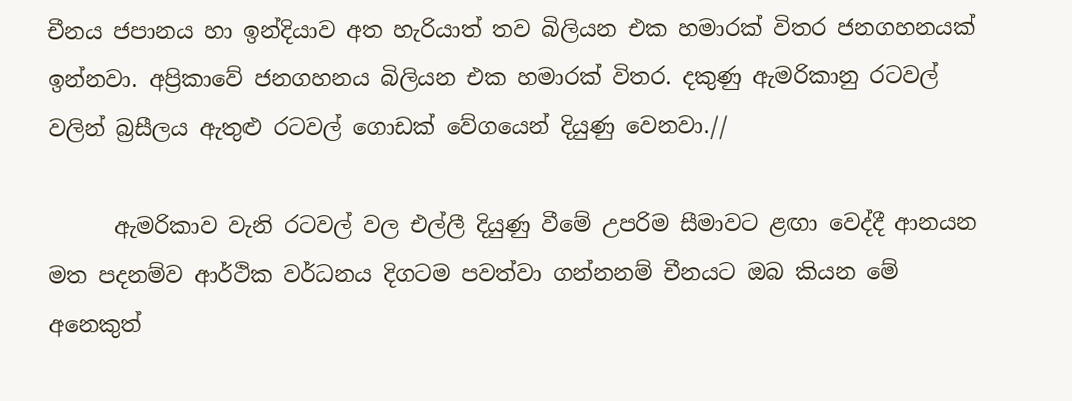චීනය ජපානය හා ඉන්දියාව අත හැරියාත් තව බිලියන එක හමාරක් විතර ජනගහනයක් ඉන්නවා. අප්‍රිකාවේ ජනගහනය බිලියන එක හමාරක් විතර. දකුණු ඇමරිකානු රටවල් වලින් බ්‍රසීලය ඇතුළු රටවල් ගොඩක් වේගයෙන් දියුණු වෙනවා.//

      ඇමරිකාව වැනි රටවල් වල එල්ලී දියුණු වීමේ උපරිම සීමාවට ළඟා වෙද්දී ආනයන මත පදනම්ව ආර්ථික වර්ධනය දිගටම පවත්වා ගන්නනම් චීනයට ඔබ කියන මේ අනෙකුත්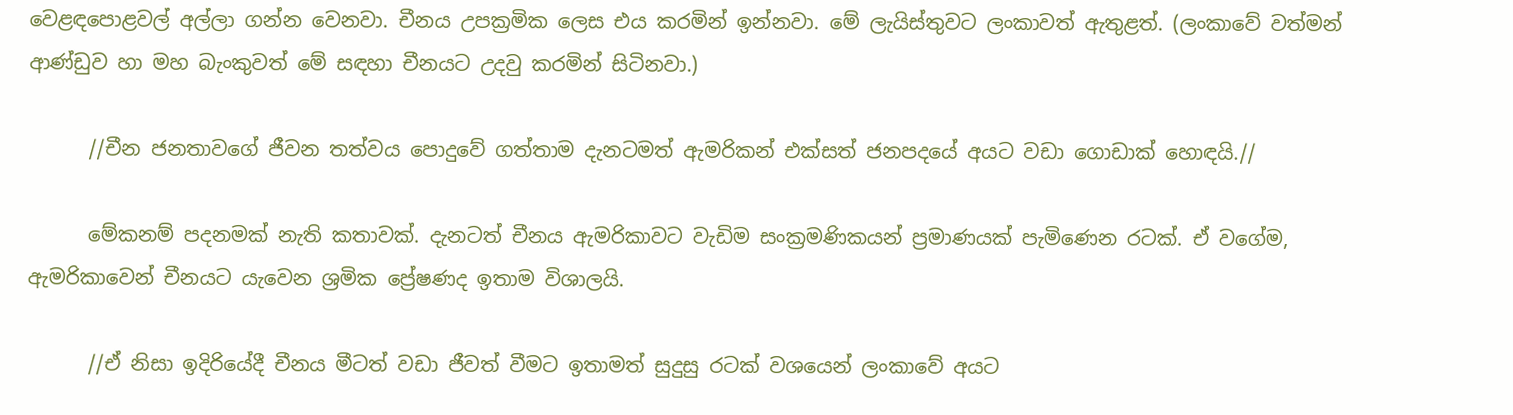වෙළඳපොළවල් අල්ලා ගන්න වෙනවා. චීනය උපක්‍රමික ලෙස එය කරමින් ඉන්නවා. මේ ලැයිස්තුවට ලංකාවත් ඇතුළත්. (ලංකාවේ වත්මන් ආණ්ඩුව හා මහ බැංකුවත් මේ සඳහා චීනයට උදවු කරමින් සිටිනවා.)

      //චීන ජනතාවගේ ජීවන තත්වය පොදුවේ ගත්තාම දැනටමත් ඇමරිකන් එක්සත් ජනපදයේ අයට වඩා ගොඩාක් හොඳයි.//

      මේකනම් පදනමක් නැති කතාවක්. දැනටත් චීනය ඇමරිකාවට වැඩිම සංක්‍රමණිකයන් ප්‍රමාණයක් පැමිණෙන රටක්. ඒ වගේම, ඇමරිකාවෙන් චීනයට යැවෙන ශ්‍රමික ප්‍රේෂණද ඉතාම විශාලයි.

      //ඒ නිසා ඉදිරියේදී චීනය මීටත් වඩා ජීවත් වීමට ඉතාමත් සුදුසු රටක් වශයෙන් ලංකාවේ අයට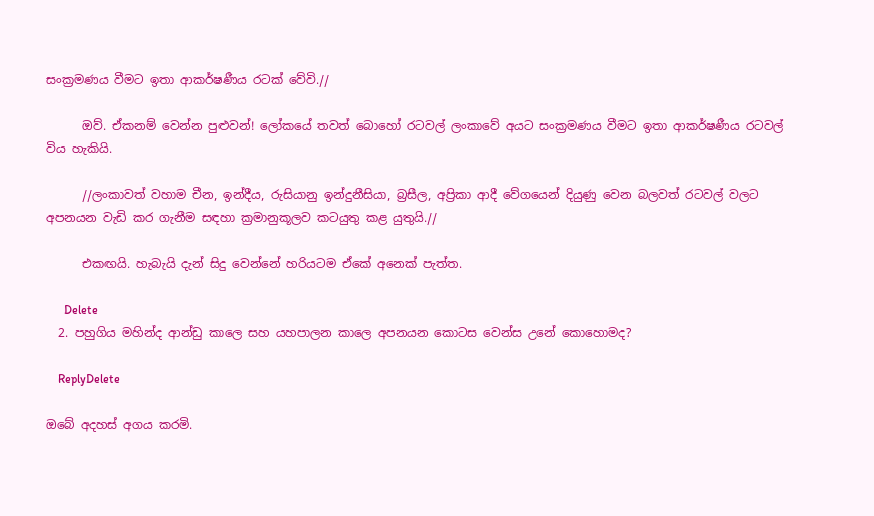සංක්‍රමණය වීමට ඉතා ආකර්ෂණීය රටක් වේවි.//

      ඔව්. ඒකනම් වෙන්න පුළුවන්! ලෝකයේ තවත් බොහෝ රටවල් ලංකාවේ අයට සංක්‍රමණය වීමට ඉතා ආකර්ෂණීය රටවල් විය හැකියි.

      //ලංකාවත් වහාම චීන, ඉන්දීය, රුසියානු ඉන්දුනීසියා, බ්‍රසීල, අප්‍රිකා ආදී වේගයෙන් දියුණු වෙන බලවත් රටවල් වලට අපනයන වැඩි කර ගැනීම සඳහා ක්‍රමානුකූලව කටයුතු කළ යුතුයි.//

      එකඟයි. හැබැයි දැන් සිදු වෙන්නේ හරියටම ඒකේ අනෙක් පැත්ත.

      Delete
  2. පහුගිය මහින්ද ආන්ඩු කාලෙ සහ යහපාලන කාලෙ අපනයන කොටස වෙන්ස උනේ කොහොමද?

    ReplyDelete

ඔබේ අදහස් අගය කරමි.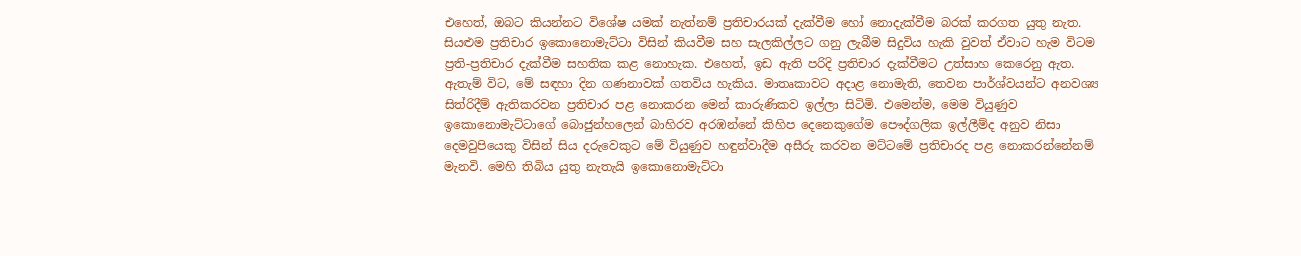එහෙත්, ඔබට කියන්නට විශේෂ යමක් නැත්නම් ප්‍රතිචාරයක් දැක්වීම හෝ නොදැක්වීම බරක් කරගත යුතු නැත. සියළුම ප්‍රතිචාර ඉකොනොමැට්ටා විසින් කියවීම සහ සැලකිල්ලට ගනු ලැබීම සිදුවිය හැකි වුවත් ඒවාට හැම විටම ප්‍රති-ප්‍රතිචාර දැක්වීම සහතික කළ නොහැක. එහෙත්, ඉඩ ඇති පරිදි ප්‍රතිචාර දැක්වීමට උත්සාහ කෙරෙනු ඇත. ඇතැම් විට, මේ සඳහා දින ගණනාවක් ගතවිය හැකිය. මාතෘකාවට අදාළ නොමැති, තෙවන පාර්ශ්වයන්ට අනවශ්‍ය සිත්රිදීම් ඇතිකරවන ප්‍රතිචාර පළ නොකරන මෙන් කාරුණිකව ඉල්ලා සිටිමි. එමෙන්ම, මෙම වියුණුව ඉකොනොමැට්ටාගේ බොජුන්හලෙන් බාහිරව අරඹන්නේ කිහිප දෙනෙකුගේම පෞද්ගලික ඉල්ලීම්ද අනුව නිසා දෙමවුපියෙකු විසින් සිය දරුවෙකුට මේ වියුණුව හඳුන්වාදීම අසීරු කරවන මට්ටමේ ප්‍රතිචාරද පළ නොකරන්නේනම් මැනවි. මෙහි තිබිය යුතු නැතැයි ඉකොනොමැට්ටා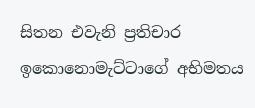සිතන එවැනි ප්‍රතිචාර ඉකොනොමැට්ටාගේ අභිමතය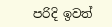පරිදි ඉවත්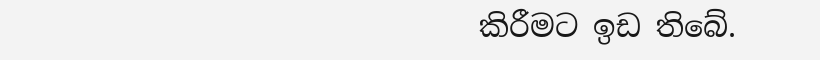කිරීමට ඉඩ තිබේ.